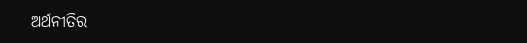ଅର୍ଥନୀତିର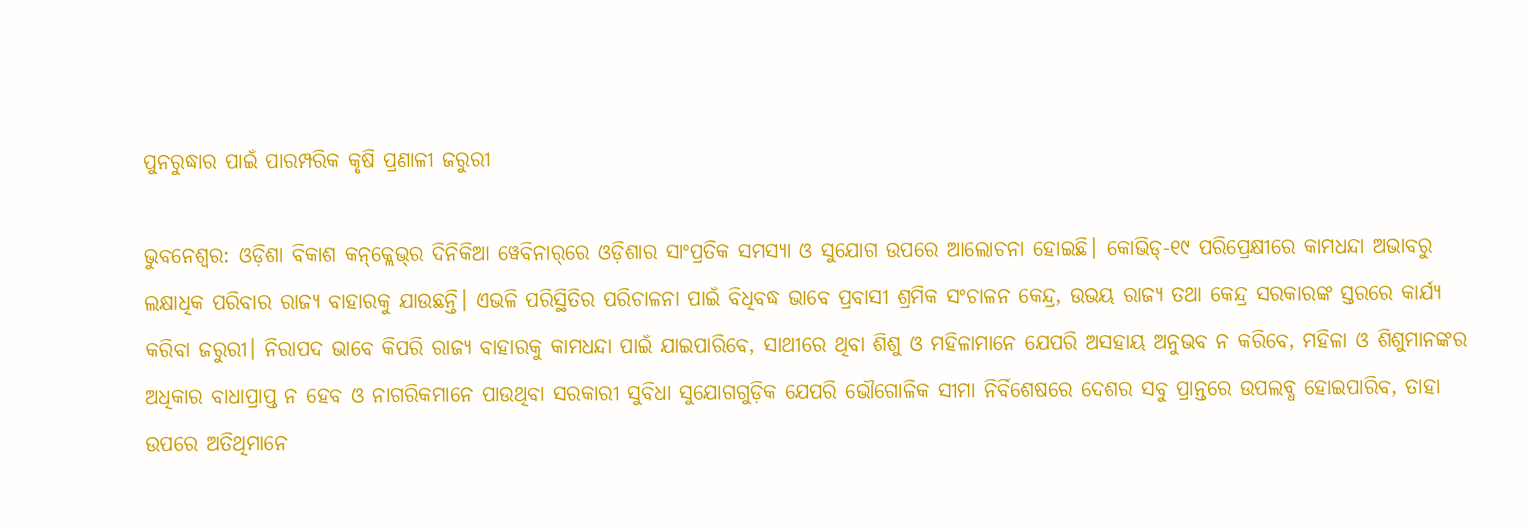ପୁନରୁଦ୍ଧାର ପାଇଁ ପାରମ୍ପରିକ କୃଷି ପ୍ରଣାଳୀ ଜରୁରୀ

ଭୁବନେଶ୍ୱର: ଓଡ଼ିଶା ବିକାଶ କନ୍‌କ୍ଲେଭ୍‌ର ଦିନିକିଆ ୱେବିନାର୍‌ରେ ଓଡ଼ିଶାର ସାଂପ୍ରତିକ ସମସ୍ୟା ଓ ସୁଯୋଗ ଉପରେ ଆଲୋଚନା ହୋଇଛି। କୋଭିଡ୍‌-୧୯ ପରିପ୍ରେକ୍ଷୀରେ କାମଧନ୍ଦା ଅଭାବରୁ ଲକ୍ଷାଧିକ ପରିବାର ରାଜ୍ୟ ବାହାରକୁ ଯାଉଛନ୍ତି। ଏଭଳି ପରିସ୍ଥିତିର ପରିଚାଳନା ପାଇଁ ବିଧିବଦ୍ଧ ଭାବେ ପ୍ରବାସୀ ଶ୍ରମିକ ସଂଚାଳନ କେନ୍ଦ୍ର, ଉଭୟ ରାଜ୍ୟ ତଥା କେନ୍ଦ୍ର ସରକାରଙ୍କ ସ୍ତରରେ କାର୍ଯ୍ୟ କରିବା ଜରୁରୀ। ନିରାପଦ ଭାବେ କିପରି ରାଜ୍ୟ ବାହାରକୁ କାମଧନ୍ଦା ପାଇଁ ଯାଇପାରିବେ, ସାଥୀରେ ଥିବା ଶିଶୁ ଓ ମହିଳାମାନେ ଯେପରି ଅସହାୟ ଅନୁଭବ ନ କରିବେ, ମହିଳା ଓ ଶିଶୁମାନଙ୍କର ଅଧିକାର ବାଧାପ୍ରାପ୍ତ ନ ହେବ ଓ ନାଗରିକମାନେ ପାଉଥିବା ସରକାରୀ ସୁବିଧା ସୁଯୋଗଗୁଡ଼ିକ ଯେପରି ଭୌଗୋଳିକ ସୀମା ନିର୍ବିଶେଷରେ ଦେଶର ସବୁ ପ୍ରାନ୍ତରେ ଉପଲବ୍ଧ ହୋଇପାରିବ, ତାହା ଉପରେ ଅତିଥିମାନେ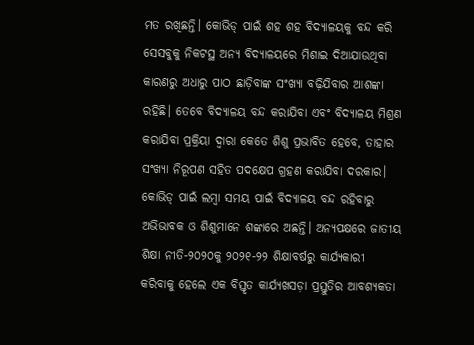ମତ ରଖିଛନ୍ତି। କୋଭିଡ୍‌ ପାଇଁ ଶହ ଶହ ବିଦ୍ୟାଳୟକୁ ବନ୍ଦ କରି ସେସବୁକୁ ନିକଟସ୍ଥ ଅନ୍ୟ ବିଦ୍ୟାଳୟରେ ମିଶାଇ ଦିଆଯାଉଥିବା କାରଣରୁ ଅଧ‌ାରୁ ପାଠ ଛାଡ଼ିବାଙ୍କ ସଂଖ୍ୟା ବଢ଼ିଯିବାର ଆଶଙ୍କା ରହିଛି। ତେବେ ବିଦ୍ୟାଳୟ ବନ୍ଦ କରାଯିବା ଏବଂ ବିଦ୍ୟାଳୟ ମିଶ୍ରଣ କରାଯିବା ପ୍ରକ୍ରିୟା ଦ୍ୱାରା କେତେ ଶିଶୁ ପ୍ରଭାବିତ ହେବେ, ତାହାର ସଂଖ୍ୟା ନିରୂପଣ ସହିତ ପଦକ୍ଷେପ ଗ୍ରହଣ କରାଯିବା ଦରକାର। କୋଭିଡ୍‌ ପାଇଁ ଲମ୍ବା ସମୟ ପାଇଁ ବିଦ୍ୟାଳୟ ବନ୍ଦ ରହିବାରୁ ଅଭିଭାବକ ଓ ଶିଶୁମାନେ ଶଙ୍କାରେ ଅଛନ୍ତି। ଅନ୍ୟପକ୍ଷରେ ଜାତୀୟ ଶିକ୍ଷା ନୀତି-୨୦୨୦କୁ ୨୦୨୧-୨୨ ଶିକ୍ଷାବର୍ଷରୁ କାର୍ଯ୍ୟକାରୀ କରିବାକୁ ହେଲେ ଏକ ବିସ୍ତୃତ କାର୍ଯ୍ୟଖସଡ଼ା ପ୍ରସ୍ତୁତିର ଆବଶ୍ୟକତା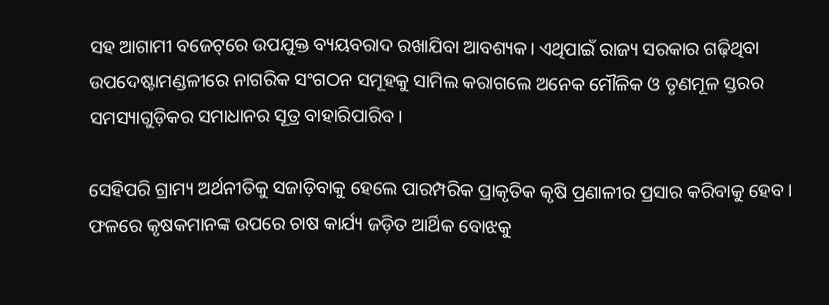ସହ ଆଗାମୀ ବଜେଟ୍‌ରେ ଉପଯୁକ୍ତ ବ୍ୟୟବରାଦ ରଖାଯିବା ଆବଶ୍ୟକ। ଏଥିପାଇଁ ରାଜ୍ୟ ସରକାର ଗଢ଼ିଥିବା ଉପଦେଷ୍ଟାମଣ୍ଡଳୀରେ ନାଗରିକ ସଂଗଠନ ସମୂହକୁ ସାମିଲ କରାଗଲେ ଅନେକ ମୌଳିକ ଓ ତୃଣମୂଳ ସ୍ତରର ସମସ୍ୟାଗୁଡ଼ିକର ସମାଧାନର ସୂତ୍ର ବାହାରିପାରିବ।

ସେହିପରି ଗ୍ରାମ୍ୟ ଅର୍ଥନୀତିକୁ ସଜାଡ଼ିବାକୁ ହେଲେ ପାରମ୍ପରିକ ପ୍ରାକୃତିକ କୃଷି ପ୍ରଣାଳୀର ପ୍ରସାର କରିବାକୁ ହେବ। ଫଳରେ କୃଷକମାନଙ୍କ ଉପରେ ଚାଷ କାର୍ଯ୍ୟ ଜଡ଼ିତ ଆର୍ଥିକ ବୋଝକୁ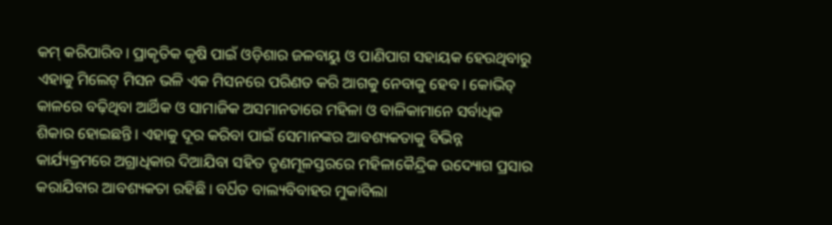କମ୍‌ କରିପାରିବ। ପ୍ରାକୃତିକ କୃଷି ପାଇଁ ଓଡ଼ିଶାର ଜଳବାୟୁ ଓ ପାଣିପାଗ ସହାୟକ ହେଉଥିବାରୁ ଏହାକୁ ମିଲେଟ୍‌ ମିସନ ଭଳି ଏକ ମିସନରେ ପରିଣତ କରି ଆଗକୁ ନେବାକୁ ହେବ। କୋଭିଡ୍‌ କାଳରେ ବଢ଼ିଥିବା ଆର୍ଥିକ ଓ ସାମାଜିକ ଅସମାନତାରେ ମହିଳା ଓ ବାଳିକାମାନେ ସର୍ବାଧିକ ଶିକାର ହୋଇଛନ୍ତି। ଏହାକୁ ଦୂର କରିବା ପାଇଁ ସେମାନଙ୍କର ଆବଶ୍ୟକତାକୁ ବିଭିନ୍ନ କାର୍ଯ୍ୟକ୍ରମରେ ଅଗ୍ରାଧିକାର ଦିଆଯିବା ସହିତ ତୃଣମୂଳସ୍ତରରେ ମହିଳାକୈନ୍ଦ୍ରିକ ଉଦ୍ୟୋଗ ପ୍ରସାର କରାଯିବାର ଆବଶ୍ୟକତା ରହିଛି। ବର୍ଧିତ ବାଲ୍ୟବିବାହର ମୁକାବିଲା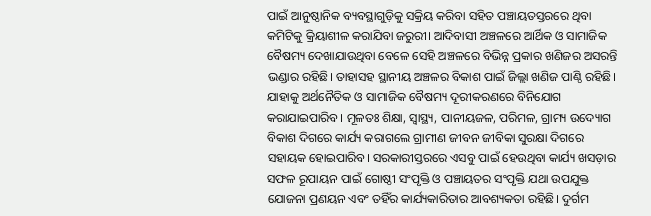ପାଇଁ ଆନୁଷ୍ଠାନିକ ବ୍ୟବସ୍ଥାଗୁଡ଼ିକୁ ସକ୍ରିୟ କରିବା ସହିତ ପଞ୍ଚାୟତସ୍ତରରେ ଥିବା କମିଟିକୁ କ୍ରିୟାଶୀଳ କରାଯିବା ଜରୁରୀ। ଆଦିବାସୀ ଅଞ୍ଚଳରେ ଆର୍ଥିକ ଓ ସାମାଜିକ ବୈଷମ୍ୟ ଦେଖାଯାଉଥିବା ବେଳେ ସେହି ଅଞ୍ଚଳରେ ବିଭିନ୍ନ ପ୍ରକାର ଖଣିଜର ଅସରନ୍ତି ଭଣ୍ଡାର ରହିଛି। ତାହାସହ ସ୍ଥାନୀୟ ଅଞ୍ଚଳର ବିକାଶ ପାଇଁ ଜିଲ୍ଲା ଖଣିଜ ପାଣ୍ଠି ରହିଛି। ଯାହାକୁ ଅର୍ଥନୈତିକ ଓ ସାମାଜିକ ବୈଷମ୍ୟ ଦୂରୀକରଣରେ ବିନିଯୋଗ କରାଯାଇପାରିବ। ମୂଳତଃ ଶିକ୍ଷା, ସ୍ୱାସ୍ଥ୍ୟ, ପାନୀୟଜଳ, ପରିମଳ, ଗ୍ରାମ୍ୟ ଉଦ୍ୟୋଗ ବିକାଶ ଦିଗରେ କାର୍ଯ୍ୟ କରାଗଲେ ଗ୍ରାମୀଣ ଜୀବନ ଜୀବିକା ସୁରକ୍ଷା ଦିଗରେ ସହାୟକ ହୋଇପାରିବ। ସରକାରୀସ୍ତରରେ ଏସବୁ ପାଇଁ ହେଉଥିବା କାର୍ଯ୍ୟ ଖସଡ଼ାର ସଫଳ ରୂପାୟନ ପାଇଁ ଗୋଷ୍ଠୀ ସଂପୃକ୍ତି ଓ ପଞ୍ଚାୟତର ସଂପୃକ୍ତି ଯଥା ଉପଯୁକ୍ତ ଯୋଜନା ପ୍ରଣୟନ ଏବଂ ତହିଁର କାର୍ଯ୍ୟକାରିତାର ଆବଶ୍ୟକତା ରହିଛି। ଦୁର୍ଗମ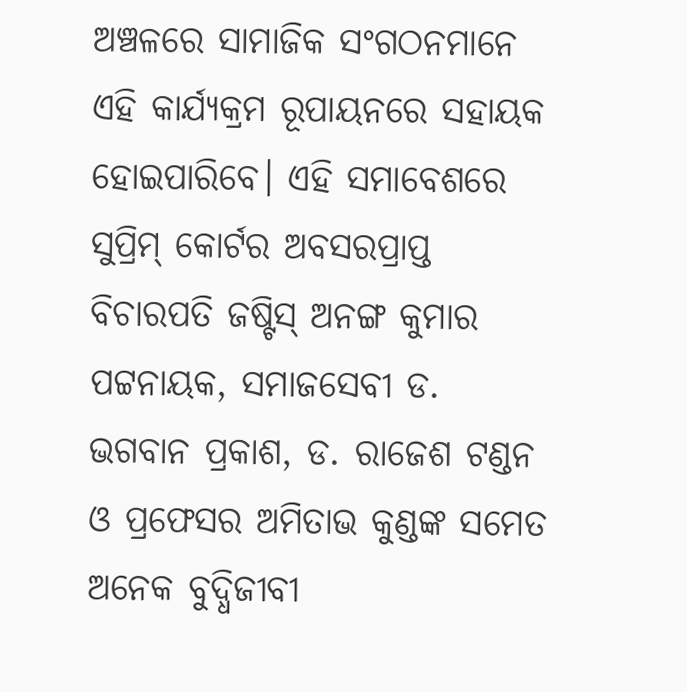ଅଞ୍ଚଳରେ ସାମାଜିକ ସଂଗଠନମାନେ ଏହି କାର୍ଯ୍ୟକ୍ରମ ରୂପାୟନରେ ସହାୟକ ହୋଇପାରିବେ। ଏହି ସମାବେଶରେ ସୁପ୍ରିମ୍‌ କୋର୍ଟର ଅବସରପ୍ରାପ୍ତ ବିଚାରପତି ଜଷ୍ଟିସ୍‌ ଅନଙ୍ଗ କୁମାର ପଟ୍ଟନାୟକ, ସମାଜସେବୀ ଡ. ଭଗବାନ ପ୍ରକାଶ, ଡ. ରାଜେଶ ଟଣ୍ଡନ ଓ ପ୍ରଫେସର ଅମିତାଭ କୁଣ୍ଡଙ୍କ ସମେତ ଅନେକ ବୁଦ୍ଧିଜୀବୀ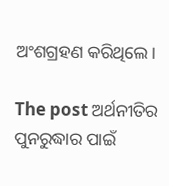ଅଂଶଗ୍ରହଣ କରିଥିଲେ।

The post ଅର୍ଥନୀତିର ପୁନରୁଦ୍ଧାର ପାଇଁ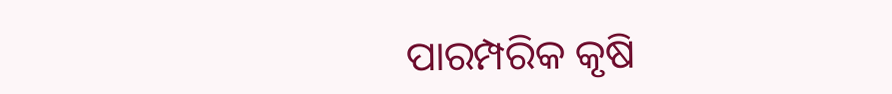ପାରମ୍ପରିକ କୃଷି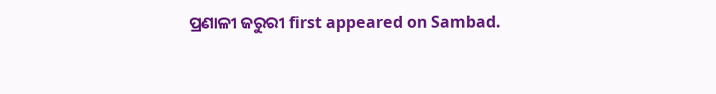ପ୍ରଣାଳୀ ଜରୁରୀ first appeared on Sambad.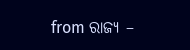from ରାଜ୍ୟ –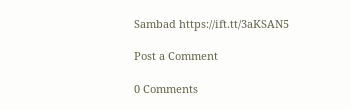Sambad https://ift.tt/3aKSAN5

Post a Comment

0 Comments